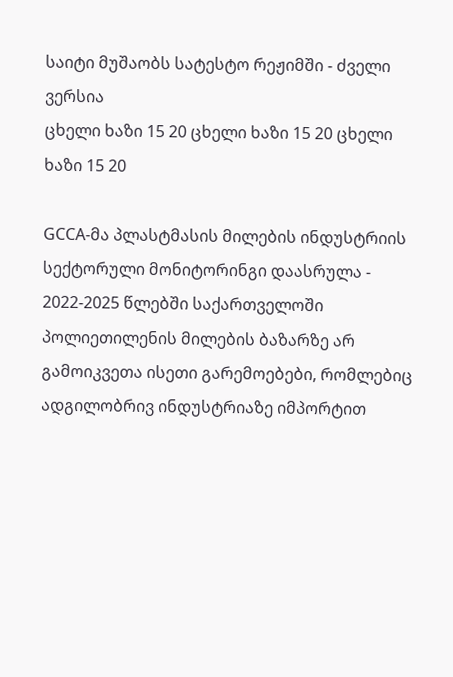საიტი მუშაობს სატესტო რეჟიმში - ძველი ვერსია
ცხელი ხაზი 15 20 ცხელი ხაზი 15 20 ცხელი ხაზი 15 20

GCCA-მა პლასტმასის მილების ინდუსტრიის სექტორული მონიტორინგი დაასრულა - 2022-2025 წლებში საქართველოში პოლიეთილენის მილების ბაზარზე არ გამოიკვეთა ისეთი გარემოებები, რომლებიც ადგილობრივ ინდუსტრიაზე იმპორტით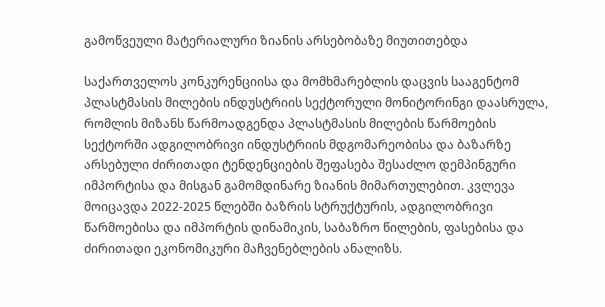გამოწვეული მატერიალური ზიანის არსებობაზე მიუთითებდა

საქართველოს კონკურენციისა და მომხმარებლის დაცვის სააგენტომ პლასტმასის მილების ინდუსტრიის სექტორული მონიტორინგი დაასრულა, რომლის მიზანს წარმოადგენდა პლასტმასის მილების წარმოების სექტორში ადგილობრივი ინდუსტრიის მდგომარეობისა და ბაზარზე არსებული ძირითადი ტენდენციების შეფასება შესაძლო დემპინგური იმპორტისა და მისგან გამომდინარე ზიანის მიმართულებით. კვლევა მოიცავდა 2022-2025 წლებში ბაზრის სტრუქტურის, ადგილობრივი წარმოებისა და იმპორტის დინამიკის, საბაზრო წილების, ფასებისა და ძირითადი ეკონომიკური მაჩვენებლების ანალიზს.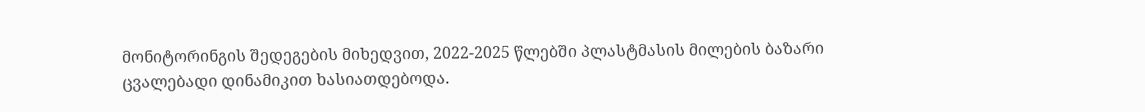მონიტორინგის შედეგების მიხედვით, 2022-2025 წლებში პლასტმასის მილების ბაზარი ცვალებადი დინამიკით ხასიათდებოდა.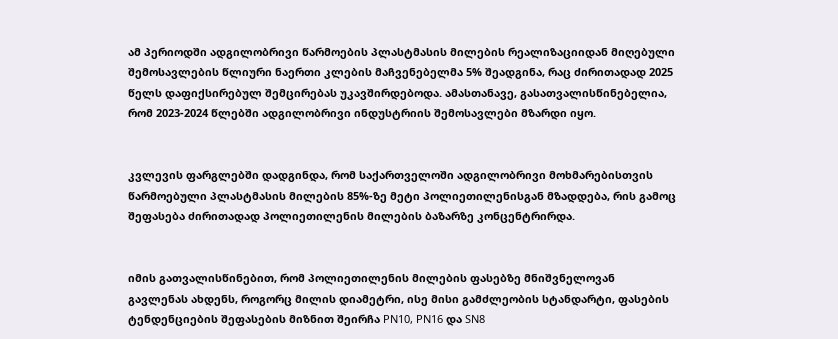ამ პერიოდში ადგილობრივი წარმოების პლასტმასის მილების რეალიზაციიდან მიღებული შემოსავლების წლიური ნაერთი კლების მაჩვენებელმა 5% შეადგინა, რაც ძირითადად 2025 წელს დაფიქსირებულ შემცირებას უკავშირდებოდა. ამასთანავე, გასათვალისწინებელია, რომ 2023-2024 წლებში ადგილობრივი ინდუსტრიის შემოსავლები მზარდი იყო.


კვლევის ფარგლებში დადგინდა, რომ საქართველოში ადგილობრივი მოხმარებისთვის წარმოებული პლასტმასის მილების 85%-ზე მეტი პოლიეთილენისგან მზადდება, რის გამოც შეფასება ძირითადად პოლიეთილენის მილების ბაზარზე კონცენტრირდა.


იმის გათვალისწინებით, რომ პოლიეთილენის მილების ფასებზე მნიშვნელოვან გავლენას ახდენს, როგორც მილის დიამეტრი, ისე მისი გამძლეობის სტანდარტი, ფასების ტენდენციების შეფასების მიზნით შეირჩა PN10, PN16 და SN8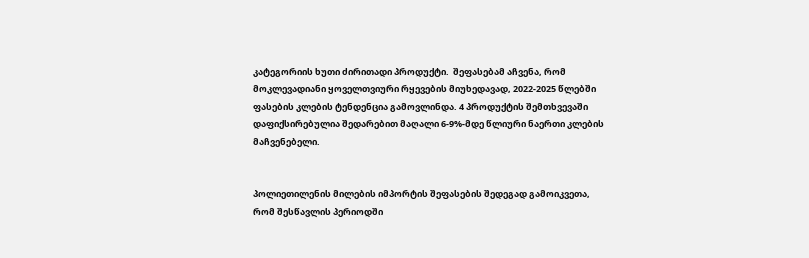კატეგორიის ხუთი ძირითადი პროდუქტი.  შეფასებამ აჩვენა, რომ მოკლევადიანი ყოველთვიური რყევების მიუხედავად, 2022-2025 წლებში ფასების კლების ტენდენცია გამოვლინდა. 4 პროდუქტის შემთხვევაში დაფიქსირებულია შედარებით მაღალი 6-9%-მდე წლიური ნაერთი კლების მაჩვენებელი.


პოლიეთილენის მილების იმპორტის შეფასების შედეგად გამოიკვეთა, რომ შესწავლის პერიოდში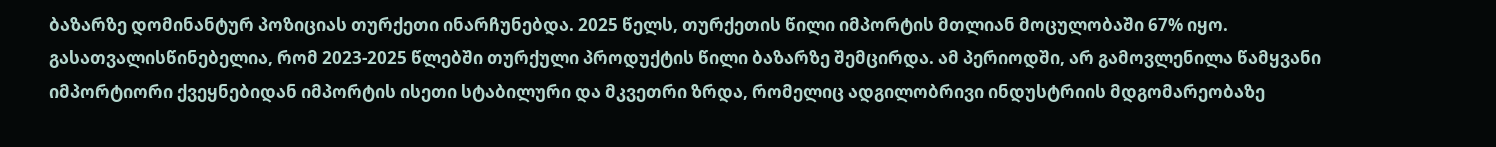ბაზარზე დომინანტურ პოზიციას თურქეთი ინარჩუნებდა. 2025 წელს, თურქეთის წილი იმპორტის მთლიან მოცულობაში 67% იყო. გასათვალისწინებელია, რომ 2023-2025 წლებში თურქული პროდუქტის წილი ბაზარზე შემცირდა. ამ პერიოდში, არ გამოვლენილა წამყვანი იმპორტიორი ქვეყნებიდან იმპორტის ისეთი სტაბილური და მკვეთრი ზრდა, რომელიც ადგილობრივი ინდუსტრიის მდგომარეობაზე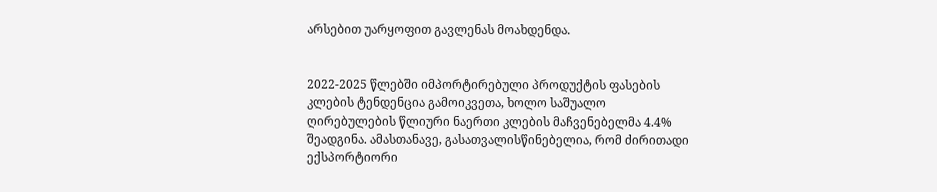არსებით უარყოფით გავლენას მოახდენდა.


2022-2025 წლებში იმპორტირებული პროდუქტის ფასების კლების ტენდენცია გამოიკვეთა, ხოლო საშუალო ღირებულების წლიური ნაერთი კლების მაჩვენებელმა 4.4% შეადგინა. ამასთანავე, გასათვალისწინებელია, რომ ძირითადი ექსპორტიორი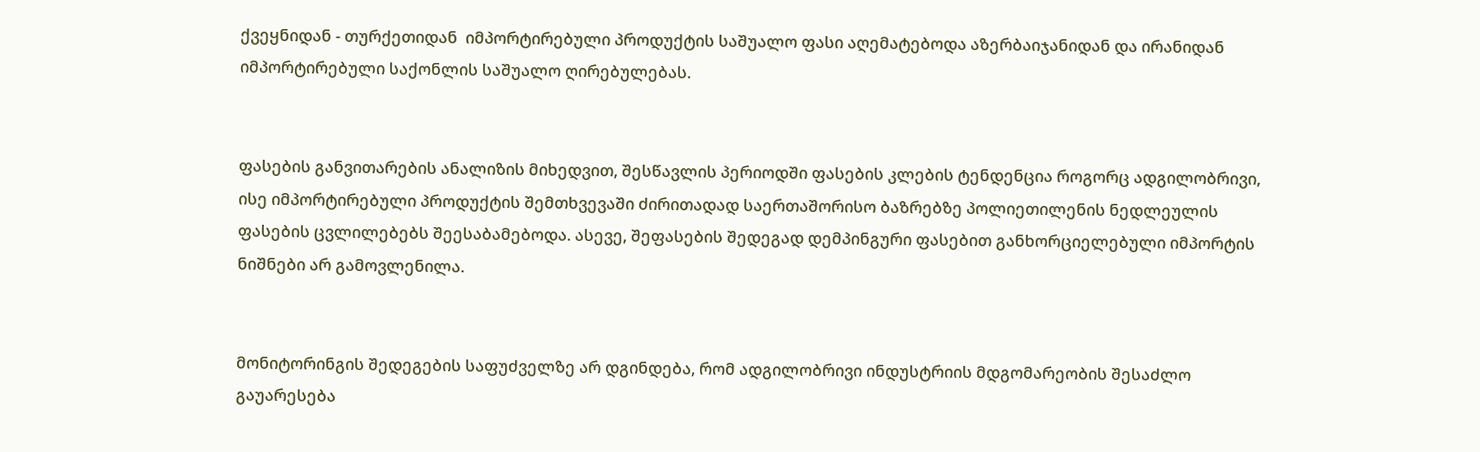ქვეყნიდან - თურქეთიდან  იმპორტირებული პროდუქტის საშუალო ფასი აღემატებოდა აზერბაიჯანიდან და ირანიდან იმპორტირებული საქონლის საშუალო ღირებულებას.


ფასების განვითარების ანალიზის მიხედვით, შესწავლის პერიოდში ფასების კლების ტენდენცია როგორც ადგილობრივი, ისე იმპორტირებული პროდუქტის შემთხვევაში ძირითადად საერთაშორისო ბაზრებზე პოლიეთილენის ნედლეულის ფასების ცვლილებებს შეესაბამებოდა. ასევე, შეფასების შედეგად დემპინგური ფასებით განხორციელებული იმპორტის ნიშნები არ გამოვლენილა.


მონიტორინგის შედეგების საფუძველზე არ დგინდება, რომ ადგილობრივი ინდუსტრიის მდგომარეობის შესაძლო გაუარესება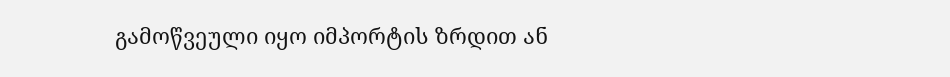გამოწვეული იყო იმპორტის ზრდით ან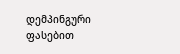დემპინგური ფასებით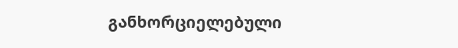განხორციელებული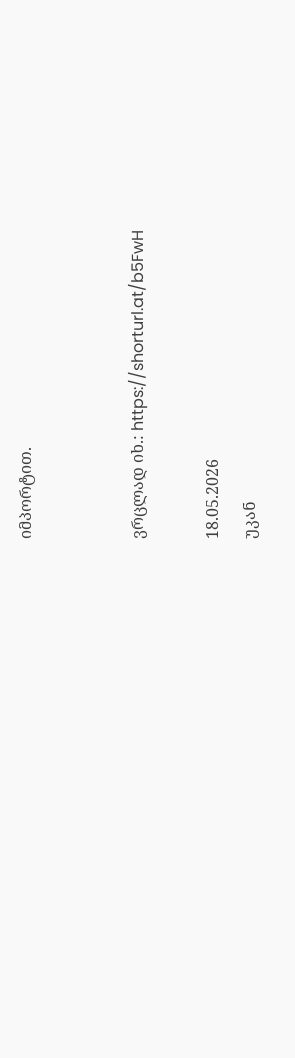იმპორტით.


ვრცლად იხ.: https://shorturl.at/b5FwH

18.05.2026
უკან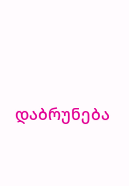დაბრუნება